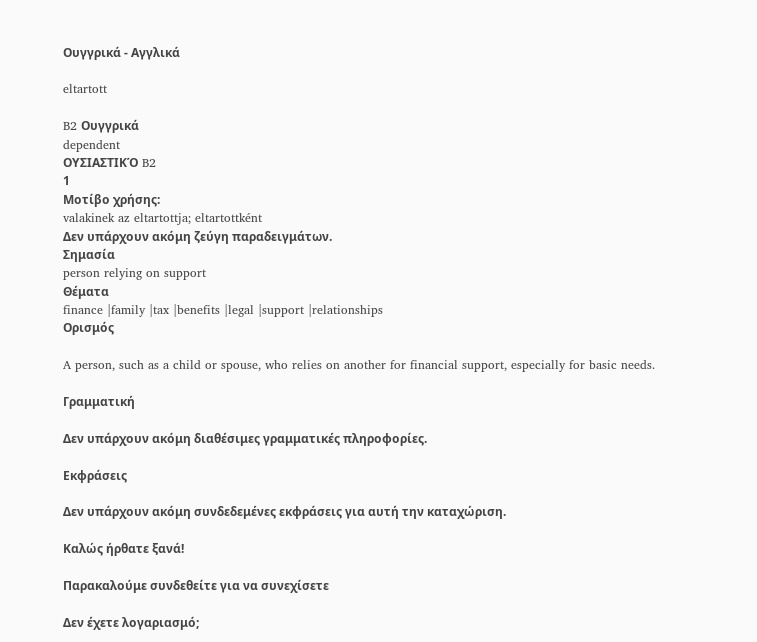Ουγγρικά - Αγγλικά

eltartott

B2 Ουγγρικά
dependent
ΟΥΣΙΑΣΤΙΚΌ B2
1
Μοτίβο χρήσης:
valakinek az eltartottja; eltartottként
Δεν υπάρχουν ακόμη ζεύγη παραδειγμάτων.
Σημασία
person relying on support
Θέματα
finance |family |tax |benefits |legal |support |relationships
Ορισμός

A person, such as a child or spouse, who relies on another for financial support, especially for basic needs.

Γραμματική

Δεν υπάρχουν ακόμη διαθέσιμες γραμματικές πληροφορίες.

Εκφράσεις

Δεν υπάρχουν ακόμη συνδεδεμένες εκφράσεις για αυτή την καταχώριση.

Καλώς ήρθατε ξανά!

Παρακαλούμε συνδεθείτε για να συνεχίσετε

Δεν έχετε λογαριασμό;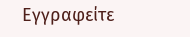Εγγραφείτε